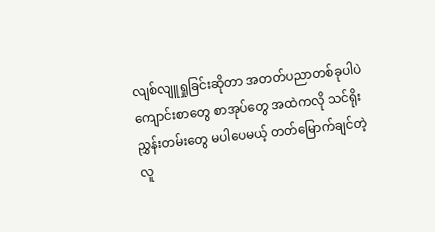လျစ်လျူရှုခြင်းဆိုတာ အတတ်ပညာတစ်ခုပါပဲ ကျောင်းစာတွေ စာအုပ်တွေ အထဲကလို သင်ရိုးညွှန်းတမ်းတွေ မပါပေမယ့် တတ်မြောက်ချင်တဲ့ လူ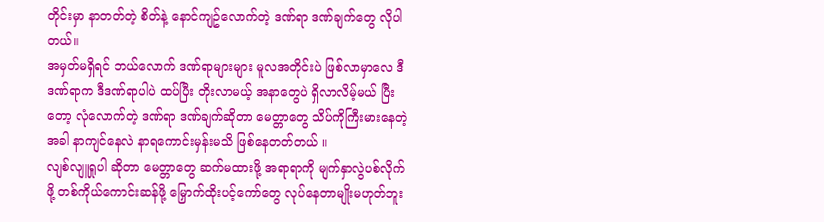တိုင်းမှာ နာတတ်တဲ့ စိတ်နဲ့ နောင်ကျဥ်လောက်တဲ့ ဒဏ်ရာ ဒဏ်ချက်တွေ လိုပါတယ်။
အမှတ်မရှိရင် ဘယ်လောက် ဒဏ်ရာများများ မူလအတိုင်းပဲ ဖြစ်လာမှာလေ ဒီဒဏ်ရာက ဒီဒဏ်ရာပါပဲ ထပ်ပြီး တိုးလာမယ့် အနာတွေပဲ ရှိလာလိမ့်မယ် ပြီးတော့ လုံလောက်တဲ့ ဒဏ်ရာ ဒဏ်ချက်ဆိုတာ မေတ္တာတွေ သိပ်ကိုကြီးမားနေတဲ့အခါ နာကျင်နေလဲ နာရကောင်းမှန်းမသိ ဖြစ်နေတတ်တယ် ။
လျစ်လျူရှုပါ ဆိုတာ မေတ္တာတွေ ဆက်မထားဖို့ အရာရာကို မျက်နှာလွဲပစ်လိုက်ဖို့ တစ်ကိုယ်ကောင်းဆန်ဖို့ မြှောက်ထိုးပင့်ကော်တွေ လုပ်နေတာမျိုးမဟုတ်ဘူး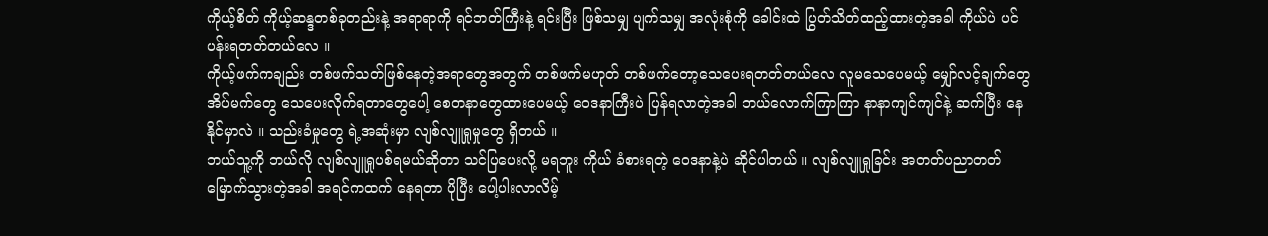ကိုယ့်စိတ် ကိုယ့်ဆန္ဒတစ်ခုတည်းနဲ့ အရာရာကို ရင်ဘတ်ကြီးနဲ့ ရင်းပြီး ဖြစ်သမျှ ပျက်သမျှ အလုံးစုံကို ခေါင်းထဲ ပြွတ်သိတ်ထည့်ထားတဲ့အခါ ကိုယ်ပဲ ပင်ပန်းရတတ်တယ်လေ ။
ကိုယ့်ဖက်ကချည်း တစ်ဖက်သတ်ဖြစ်နေတဲ့အရာတွေအတွက် တစ်ဖက်မဟုတ် တစ်ဖက်တော့သေပေးရတတ်တယ်လေ လူမသေပေမယ့် မျှော်လင့်ချက်တွေ အိပ်မက်တွေ သေပေးလိုက်ရတာတွေပေါ့ စေတနာတွေထားပေမယ့် ဝေဒနာကြီးပဲ ပြန်ရလာတဲ့အခါ ဘယ်လောက်ကြာကြာ နာနာကျင်ကျင်နဲ့ ဆက်ပြီး နေနိုင်မှာလဲ ။ သည်းခံမှုတွေ ရဲ့အဆုံးမှာ လျစ်လျူရှုမှုတွေ ရှိတယ် ။
ဘယ်သူ့ကို ဘယ်လို လျစ်လျူရှုပစ်ရမယ်ဆိုတာ သင်ပြပေးလို့ မရဘူး ကိုယ် ခံစားရတဲ့ ဝေဒနာနဲ့ပဲ ဆိုင်ပါတယ် ။ လျစ်လျူရှုခြင်း အတတ်ပညာတတ်မြောက်သွားတဲ့အခါ အရင်ကထက် နေရတာ ပိုပြီး ပေါ့ပါးလာလိမ့်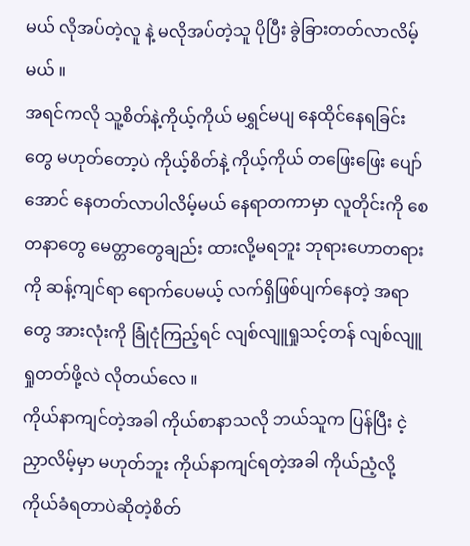မယ် လိုအပ်တဲ့လူ နဲ့ မလိုအပ်တဲ့သူ ပိုပြီး ခွဲခြားတတ်လာလိမ့်မယ် ။
အရင်ကလို သူ့စိတ်နဲ့ကိုယ့်ကိုယ် မရွှင်မပျ နေထိုင်နေရခြင်းတွေ မဟုတ်တော့ပဲ ကိုယ့်စိတ်နဲ့ ကိုယ့်ကိုယ် တဖြေးဖြေး ပျော်အောင် နေတတ်လာပါလိမ့်မယ် နေရာတကာမှာ လူတိုင်းကို စေတနာတွေ မေတ္တာတွေချည်း ထားလို့မရဘူး ဘုရားဟောတရားကို ဆန့်ကျင်ရာ ရောက်ပေမယ့် လက်ရှိဖြစ်ပျက်နေတဲ့ အရာတွေ အားလုံးကို ခြုံငုံကြည့်ရင် လျစ်လျူရှုသင့်တန် လျစ်လျူရှုတတ်ဖို့လဲ လိုတယ်လေ ။
ကိုယ်နာကျင်တဲ့အခါ ကိုယ်စာနာသလို ဘယ်သူက ပြန်ပြီး ငဲ့ညှာလိမ့်မှာ မဟုတ်ဘူး ကိုယ်နာကျင်ရတဲ့အခါ ကိုယ်ညံ့လို့ ကိုယ်ခံရတာပဲဆိုတဲ့စိတ်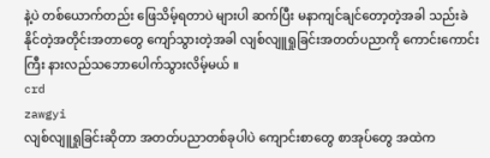နဲ့ပဲ တစ်ယောက်တည်း ဖြေသိမ့်ရတာပဲ များပါ ဆက်ပြီး မနာကျင်ချင်တော့တဲ့အခါ သည်းခဲနိုင်တဲ့အတိုင်းအတာတွေ ကျော်သွားတဲ့အခါ လျစ်လျူရှုခြင်းအတတ်ပညာကို ကောင်းကောင်းကြီး နားလည်သဘောပေါက်သွားလိမ့်မယ် ။
crd
zawgyi
လျစ်လျူရှုခြင်းဆိုတာ အတတ်ပညာတစ်ခုပါပဲ ကျောင်းစာတွေ စာအုပ်တွေ အထဲက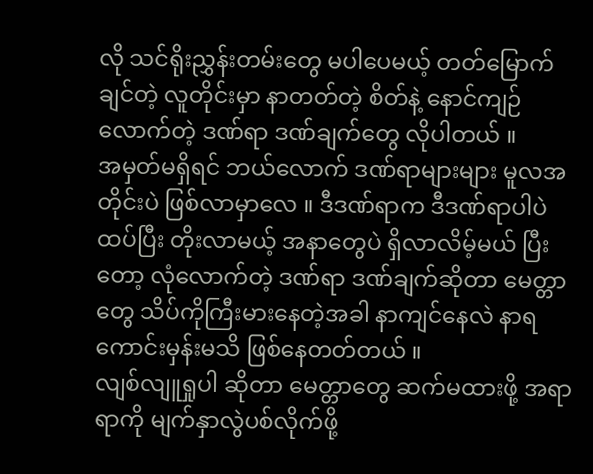လို သင်ရိုးညွှန်းတမ်းတွေ မပါပေမယ့် တတ်မြောက်ချင်တဲ့ လူတိုင်းမှာ နာတတ်တဲ့ စိတ်နဲ့ နောင်ကျဉ်လောက်တဲ့ ဒဏ်ရာ ဒဏ်ချက်တွေ လိုပါတယ် ။
အမှတ်မရှိရင် ဘယ်လောက် ဒဏ်ရာများများ မူလအတိုင်းပဲ ဖြစ်လာမှာလေ ။ ဒီဒဏ်ရာက ဒီဒဏ်ရာပါပဲ ထပ်ပြီး တိုးလာမယ့် အနာတွေပဲ ရှိလာလိမ့်မယ် ပြီးတော့ လုံလောက်တဲ့ ဒဏ်ရာ ဒဏ်ချက်ဆိုတာ မေတ္တာတွေ သိပ်ကိုကြီးမားနေတဲ့အခါ နာကျင်နေလဲ နာရကောင်းမှန်းမသိ ဖြစ်နေတတ်တယ် ။
လျစ်လျူရှုပါ ဆိုတာ မေတ္တာတွေ ဆက်မထားဖို့ အရာရာကို မျက်နှာလွဲပစ်လိုက်ဖို့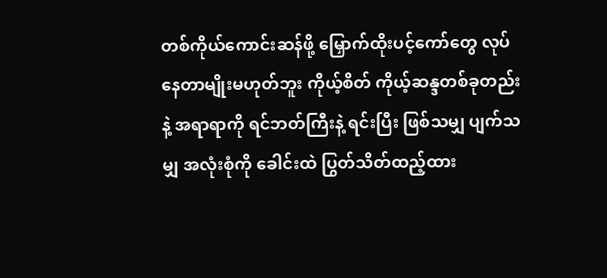တစ်ကိုယ်ကောင်းဆန်ဖို့ မြှောက်ထိုးပင့်ကော်တွေ လုပ်နေတာမျိုးမဟုတ်ဘူး ကိုယ့်စိတ် ကိုယ့်ဆန္ဒတစ်ခုတည်းနဲ့ အရာရာကို ရင်ဘတ်ကြီးနဲ့ ရင်းပြီး ဖြစ်သမျှ ပျက်သမျှ အလုံးစုံကို ခေါင်းထဲ ပြွတ်သိတ်ထည့်ထား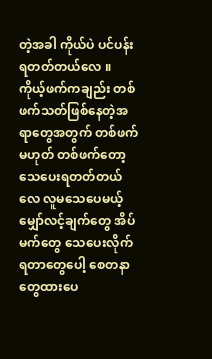တဲ့အခါ ကိုယ်ပဲ ပင်ပန်းရတတ်တယ်လေ ။
ကိုယ့်ဖက်ကချည်း တစ်ဖက်သတ်ဖြစ်နေတဲ့အရာတွေအတွက် တစ်ဖက်မဟုတ် တစ်ဖက်တော့သေပေးရတတ်တယ်လေ လူမသေပေမယ့် မျှော်လင့်ချက်တွေ အိပ်မက်တွေ သေပေးလိုက်ရတာတွေပေါ့ စေတနာတွေထားပေ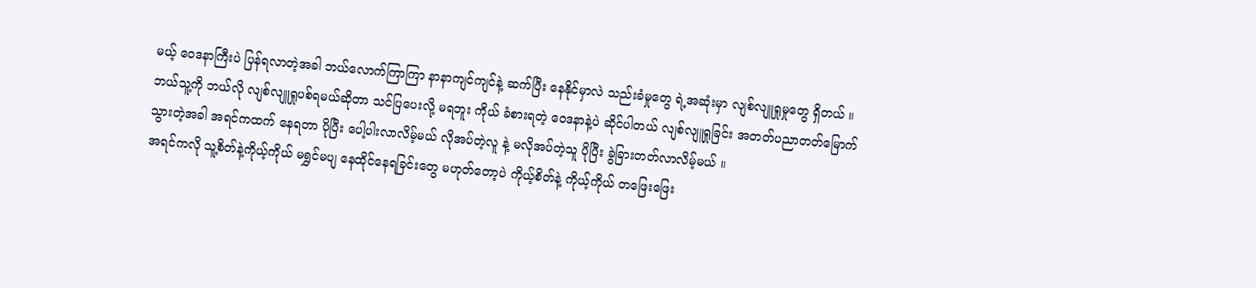မယ့် ဝေဒနာကြီးပဲ ပြန်ရလာတဲ့အခါ ဘယ်လောက်ကြာကြာ နာနာကျင်ကျင်နဲ့ ဆက်ပြီး နေနိုင်မှာလဲ သည်းခံမှုတွေ ရဲ့အဆုံးမှာ လျစ်လျူရှုမှုတွေ ရှိတယ် ။
ဘယ်သူ့ကို ဘယ်လို လျစ်လျူရှုပစ်ရမယ်ဆိုတာ သင်ပြပေးလို့ မရဘူး ကိုယ် ခံစားရတဲ့ ဝေဒနာနဲ့ပဲ ဆိုင်ပါတယ် လျစ်လျူရှုခြင်း အတတ်ပညာတတ်မြောက်သွားတဲ့အခါ အရင်ကထက် နေရတာ ပိုပြီး ပေါ့ပါးလာလိမ့်မယ် လိုအပ်တဲ့လူ နဲ့ မလိုအပ်တဲ့သူ ပိုပြီး ခွဲခြားတတ်လာလိမ့်မယ် ။
အရင်ကလို သူ့စိတ်နဲ့ကိုယ့်ကိုယ် မရွှင်မပျ နေထိုင်နေရခြင်းတွေ မဟုတ်တော့ပဲ ကိုယ့်စိတ်နဲ့ ကိုယ့်ကိုယ် တဖြေးဖြေး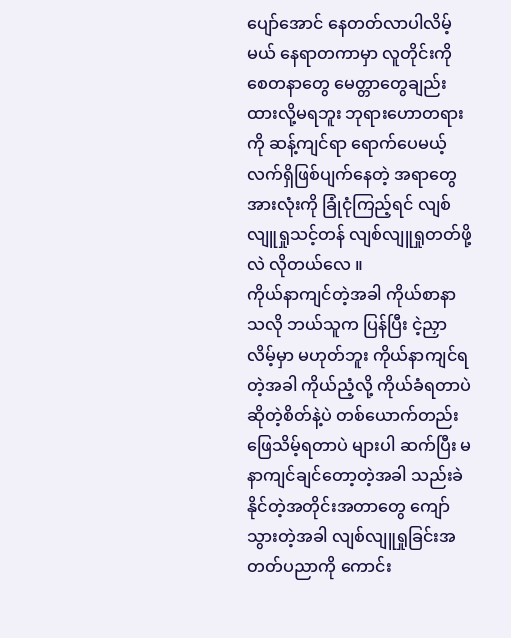ပျော်အောင် နေတတ်လာပါလိမ့်မယ် နေရာတကာမှာ လူတိုင်းကို စေတနာတွေ မေတ္တာတွေချည်း ထားလို့မရဘူး ဘုရားဟောတရားကို ဆန့်ကျင်ရာ ရောက်ပေမယ့် လက်ရှိဖြစ်ပျက်နေတဲ့ အရာတွေ အားလုံးကို ခြုံငုံကြည့်ရင် လျစ်လျူရှုသင့်တန် လျစ်လျူရှုတတ်ဖို့လဲ လိုတယ်လေ ။
ကိုယ်နာကျင်တဲ့အခါ ကိုယ်စာနာသလို ဘယ်သူက ပြန်ပြီး ငဲ့ညှာလိမ့်မှာ မဟုတ်ဘူး ကိုယ်နာကျင်ရတဲ့အခါ ကိုယ်ညံ့လို့ ကိုယ်ခံရတာပဲဆိုတဲ့စိတ်နဲ့ပဲ တစ်ယောက်တည်း ဖြေသိမ့်ရတာပဲ များပါ ဆက်ပြီး မနာကျင်ချင်တော့တဲ့အခါ သည်းခဲနိုင်တဲ့အတိုင်းအတာတွေ ကျော်သွားတဲ့အခါ လျစ်လျူရှုခြင်းအတတ်ပညာကို ကောင်း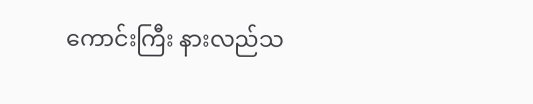ကောင်းကြီး နားလည်သ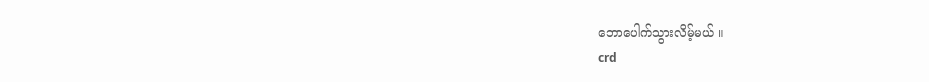ဘောပေါက်သွားလိမ့်မယ် ။
crd